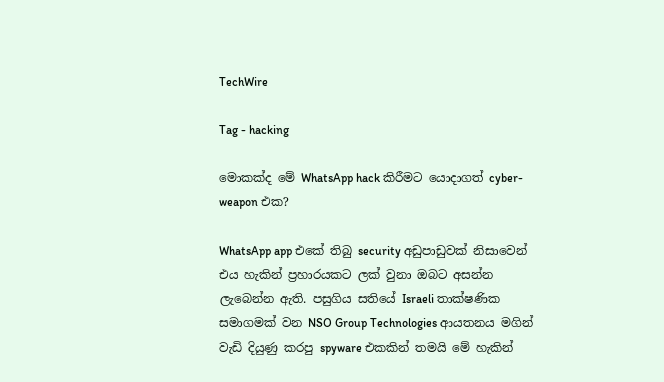TechWire

Tag - hacking

මොකක්ද මේ WhatsApp hack කිරීමට යොදාගත් cyber-weapon එක?

WhatsApp app එකේ තිබු security අඩුපාඩුවක් නිසාවෙන් එය හැකින් ප්‍රහාරයකට ලක් වුනා ඔබට අසන්න ලැබෙන්න ඇති. පසුගිය සතියේ Israeli තාක්ෂණික සමාගමක් වන NSO Group Technologies ආයතනය මගින් වැඩි දියුණු කරපු spyware එකකින් තමයි මේ හැකින්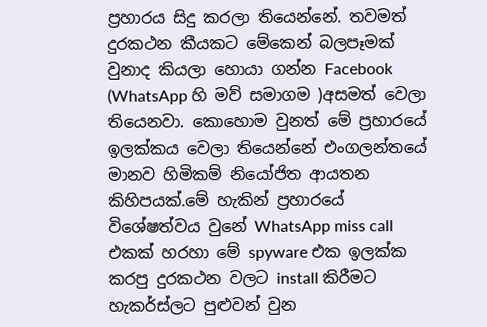ප්‍රහාරය සිදු කරලා තියෙන්නේ. තවමත් දුරකථන කීයකට මේකෙන් බලපෑමක් වුනාද කියලා හොයා ගන්න Facebook (WhatsApp හි මව් සමාගම )අසමත් වෙලා තියෙනවා. කොහොම වුනත් මේ ප්‍රහාරයේ ඉලක්කය වෙලා තියෙන්නේ එංගලන්තයේ මානව හිමිකම් නියෝජිත ආයතන කිහිපයක්.මේ හැකින් ප්‍රහාරයේ විශේෂත්වය වුනේ WhatsApp miss call එකක් හරහා මේ spyware එක ඉලක්ක කරපු දුරකථන වලට install කිරීමට හැකර්ස්ලට පුළුවන් වුන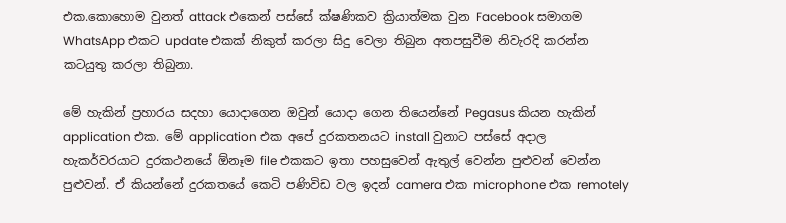එක.කොහොම වුනත් attack එකෙන් පස්සේ ක්ෂණිකව ක්‍රියාත්මක වුන Facebook සමාගම WhatsApp එකට update එකක් නිකුත් කරලා සිදු වෙලා තිබුන අතපසුවීම නිවැරදි කරන්න කටයුතු කරලා තිබුනා.

මේ හැකින් ප්‍රහාරය සදහා යොදාගෙන ඔවුන් යොදා ගෙන තියෙන්නේ Pegasus කියන හැකින් application එක. මේ application එක අපේ දුරකතනයට install වුනාට පස්සේ අදාල හැකර්වරයාට දුරකථනයේ ඕනෑම file එකකට ඉතා පහසුවෙන් ඇතුල් වෙන්න පුළුවන් වෙන්න පුළුවන්. ඒ කියන්නේ දුරකතයේ කෙටි පණිවිඩ වල ඉදන් camera එක microphone එක remotely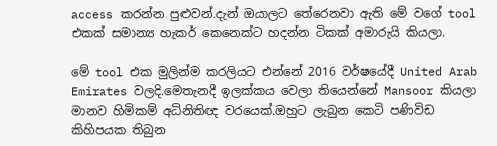access කරන්න පුළුවන්.දැන් ඔයාලට තේරෙනවා ඇති මේ වගේ tool එකක් සමාන්‍ය හැකර් කෙනෙක්ට හදන්න ටිකක් අමාරුයි කියලා.

මේ tool එක මුලින්ම කරලියට එන්නේ 2016 වර්ෂයේදී United Arab Emirates වලදි.මෙතැනදී ඉලක්කය වෙලා තියෙන්නේ Mansoor කියලා මානව හිමිකම් අධිනිතිඥ වරයෙක්.ඔහුට ලැබුන කෙටි පණිවිඩ කිහිපයක තිබුන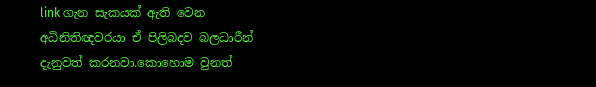link ගැන සැකයක් ඇති වෙන අධිනිතිඥවරයා ඒ පිලිබදව බලධාරීන් දැනුවත් කරනවා.කොහොම වුනත්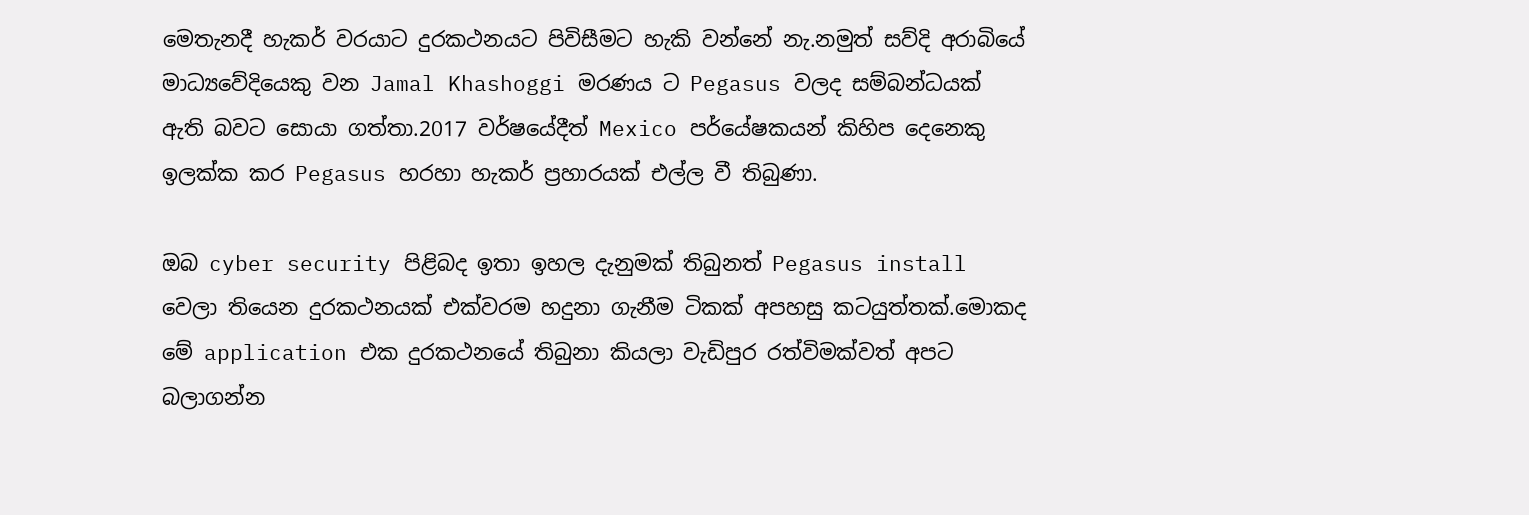මෙතැනදී හැකර් වරයාට දුරකථනයට පිවිසීමට හැකි වන්නේ නැ.නමුත් සව්දි අරාබියේ මාධ්‍යවේදියෙකු වන Jamal Khashoggi මරණය ට Pegasus වලද සම්බන්ධයක් ඇති බවට සොයා ගත්තා.2017 වර්ෂයේදීත් Mexico පර්යේෂකයන් කිහිප දෙනෙකු ඉලක්ක කර Pegasus හරහා හැකර් ප්‍රහාරයක් එල්ල වී තිබුණා.

ඔබ cyber security පිළිබද ඉතා ඉහල දැනුමක් තිබුනත් Pegasus install වෙලා තියෙන දුරකථනයක් එක්වරම හදුනා ගැනීම ටිකක් අපහසු කටයුත්තක්.මොකද මේ application එක දුරකථනයේ තිබුනා කියලා වැඩිපුර රත්විමක්වත් අපට බලාගන්න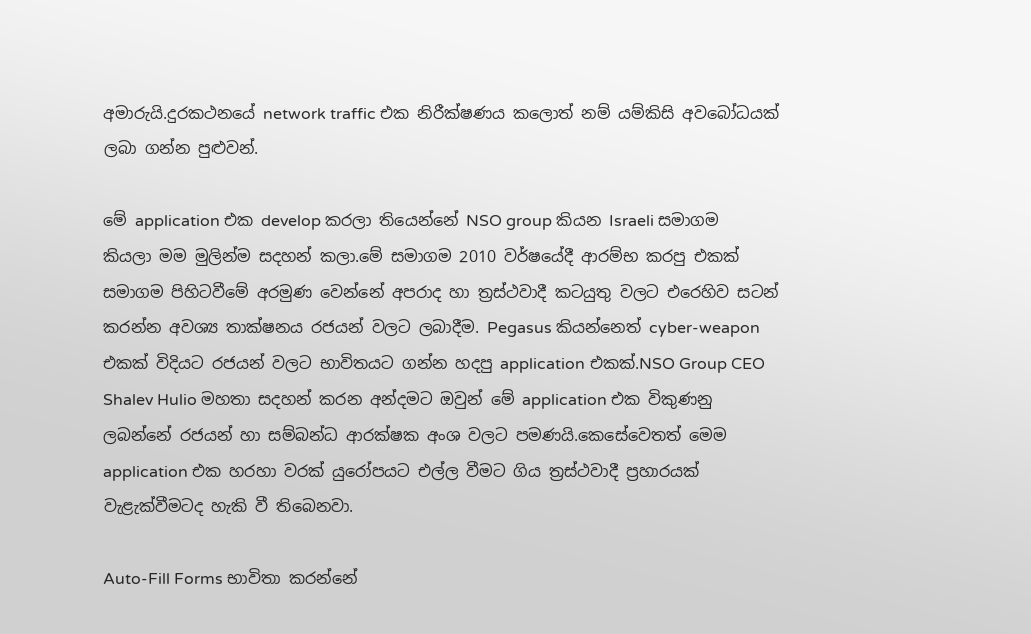අමාරුයි.දුරකථනයේ network traffic එක නිරීක්ෂණය කලොත් නම් යම්කිසි අවබෝධයක් ලබා ගන්න පුළුවන්.

මේ application එක develop කරලා තියෙන්නේ NSO group කියන Israeli සමාගම කියලා මම මුලින්ම සදහන් කලා.මේ සමාගම 2010 වර්ෂයේදී ආරම්භ කරපු එකක් සමාගම පිහිටවීමේ අරමුණ වෙන්නේ අපරාද හා ත්‍රස්ථවාදී කටයුතු වලට එරෙහිව සටන් කරන්න අවශ්‍ය තාක්ෂනය රජයන් වලට ලබාදීම. Pegasus කියන්නෙත් cyber-weapon එකක් විදියට රජයන් වලට භාවිතයට ගන්න හදපු application එකක්.NSO Group CEO Shalev Hulio මහතා සදහන් කරන අන්දමට ඔවුන් මේ application එක විකුණනු ලබන්නේ රජයන් හා සම්බන්ධ ආරක්ෂක අංශ වලට පමණයි.කෙසේවෙතත් මෙම application එක හරහා වරක් යුරෝපයට එල්ල වීමට ගිය ත්‍රස්ථවාදී ප්‍රහාරයක් වැළැක්වීමටද හැකි වී තිබෙනවා.

Auto-Fill Forms භාවිතා කරන්නේ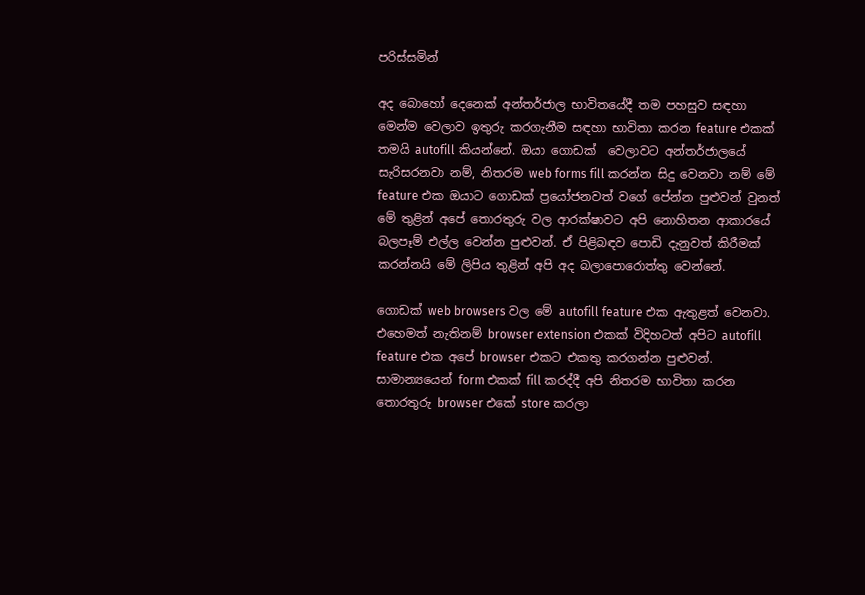පරිස්සමින්

අද බොහෝ දෙනෙක් අන්තර්ජාල භාවිතයේදී තම පහසුව සඳහා මෙන්ම වෙලාව ඉතුරු කරගැනීම සඳහා භාවිතා කරන feature එකක් තමයි autofill කියන්නේ. ඔයා ගොඩක්  වෙලාවට අන්තර්ජාලයේ සැරිසරනවා නම්, නිතරම web forms fill කරන්න සිදු වෙනවා නම් මේ feature එක ඔයාට ගොඩක් ප්‍රයෝජනවත් වගේ පේන්න පුළුවන් වුනත් මේ තුළින් අපේ තොරතුරු වල ආරක්ෂාවට අපි නොහිතන ආකාරයේ බලපෑම් එල්ල වෙන්න පුළුවන්. ඒ පිළිබඳව පොඩි දැනුවත් කිරීමක් කරන්නයි මේ ලිපිය තුළින් අපි අද බලාපොරොත්තු වෙන්නේ.

ගොඩක් web browsers වල මේ autofill feature එක ඇතුළත් වෙනවා. එහෙමත් නැතිනම් browser extension එකක් විදිහටත් අපිට autofill feature එක අපේ browser එකට එකතු කරගන්න පුළුවන්. සාමාන්‍යයෙන් form එකක් fill කරද්දී අපි නිතරම භාවිතා කරන තොරතුරු browser එකේ store කරලා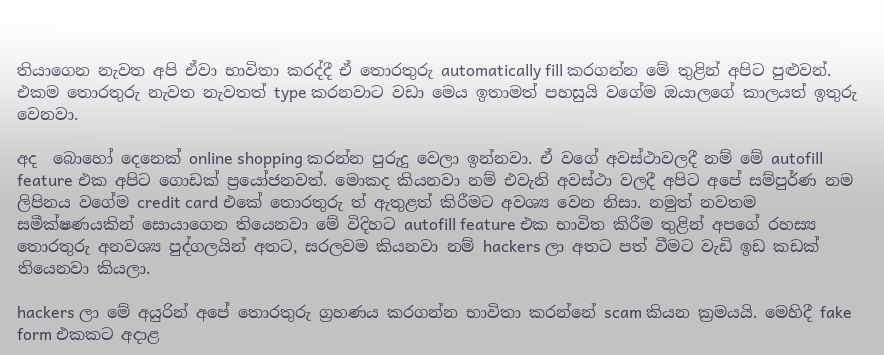තියාගෙන නැවත අපි ඒවා භාවිතා කරද්දී ඒ තොරතුරු automatically fill කරගන්න මේ තුළින් අපිට පුළුවන්. එකම තොරතුරු නැවත නැවතත් type කරනවාට වඩා මෙය ඉතාමත් පහසුයි වගේම ඔයාලගේ කාලයත් ඉතුරු වෙනවා.

අද  බොහෝ දෙනෙක් online shopping කරන්න පුරුදු වෙලා ඉන්නවා. ඒ වගේ අවස්ථාවලදී නම් මේ autofill feature එක අපිට ගොඩක් ප්‍රයෝජනවත්. මොකද කියනවා නම් එවැනි අවස්ථා වලදී අපිට අපේ සම්පුර්ණ නම ලිපිනය වගේම credit card එකේ තොරතුරු ත් ඇතුළත් කිරීමට අවශ්‍ය වෙන නිසා. නමුත් නවතම සමීක්ෂණයකින් සොයාගෙන තියෙනවා මේ විදිහට autofill feature එක භාවිත කිරීම තුළින් අපගේ රහස්‍ය තොරතුරු අනවශ්‍ය පුද්ගලයින් අතට, සරලවම කියනවා නම් hackers ලා අතට පත් වීමට වැඩි ඉඩ කඩක් තියෙනවා කියලා.

hackers ලා මේ අයුරින් අපේ තොරතුරු ග්‍රහණය කරගන්න භාවිතා කරන්නේ scam කියන ක්‍රමයයි. මෙහිදී fake form එකකට අදාළ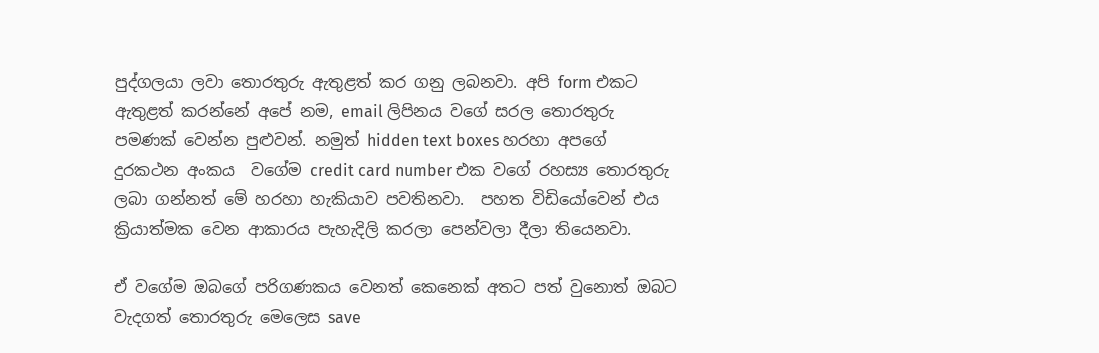පුද්ගලයා ලවා තොරතුරු ඇතුළත් කර ගනු ලබනවා. අපි form එකට ඇතුළත් කරන්නේ අපේ නම, email ලිපිනය වගේ සරල තොරතුරු පමණක් වෙන්න පුළුවන්. නමුත් hidden text boxes හරහා අපගේ දුරකථන අංකය  වගේම credit card number එක වගේ රහස්‍ය තොරතුරු ලබා ගන්නත් මේ හරහා හැකියාව පවතිනවා.  පහත විඩියෝවෙන් එය ක්‍රියාත්මක වෙන ආකාරය පැහැදිලි කරලා පෙන්වලා දීලා තියෙනවා.

ඒ වගේම ඔබගේ පරිගණකය වෙනත් කෙනෙක් අතට පත් වුනොත් ඔබට වැදගත් තොරතුරු මෙලෙස save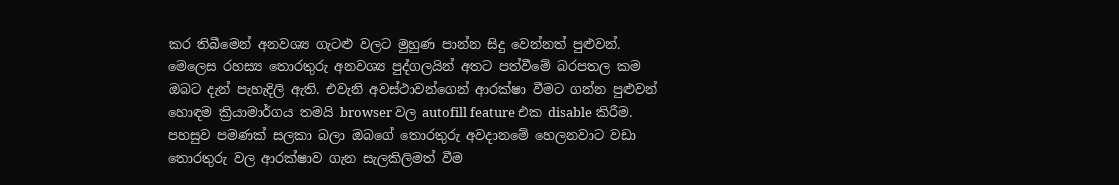කර තිබීමෙන් අනවශ්‍ය ගැටළු වලට මුහුණ පාන්න සිදු වෙන්නත් පුළුවන්. මෙලෙස රහස්‍ය තොරතුරු අනවශ්‍ය පුද්ගලයින් අතට පත්වීමේ බරපතල කම ඔබට දැන් පැහැදිලි ඇති. එවැනි අවස්ථාවන්ගෙන් ආරක්ෂා වීමට ගන්න පුළුවන් හොඳම ක්‍රියාමාර්ගය තමයි browser වල autofill feature එක disable කිරීම. පහසුව පමණක් සලකා බලා ඔබගේ තොරතුරු අවදානමේ හෙලනවාට වඩා තොරතුරු වල ආරක්ෂාව ගැන සැලකිලිමත් වීම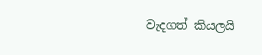වැදගත් කියලයි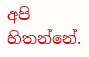අපි හිතන්නේ.